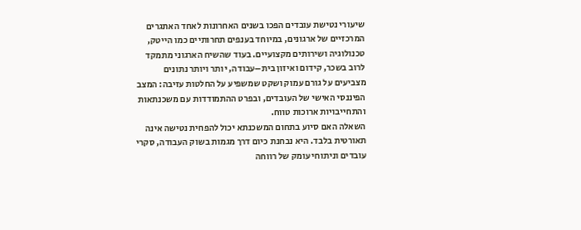שיעורי נטישת עובדים הפכו בשנים האחרונות לאחד האתגרים המרכזיים של ארגונים, במיוחד בענפים תחרותיים כמו הייטק, טכנולוגיה ושירותים מקצועיים. בעוד שהשיח הארגוני מתמקד לרוב בשכר, קידום ואיזון בית–עבודה, יותר ויותר נתונים מצביעים על גורם עמוק ושקט שמשפיע על החלטות עזיבה: המצב הפיננסי האישי של העובדים, ובפרט ההתמודדות עם משכנתאות והתחייבויות ארוכות טווח.
השאלה האם סיוע בתחום המשכנתא יכול להפחית נטישה אינה תאורטית בלבד. היא נבחנת כיום דרך מגמות בשוק העבודה, סקרי עובדים וניתוחי עומק של רווחה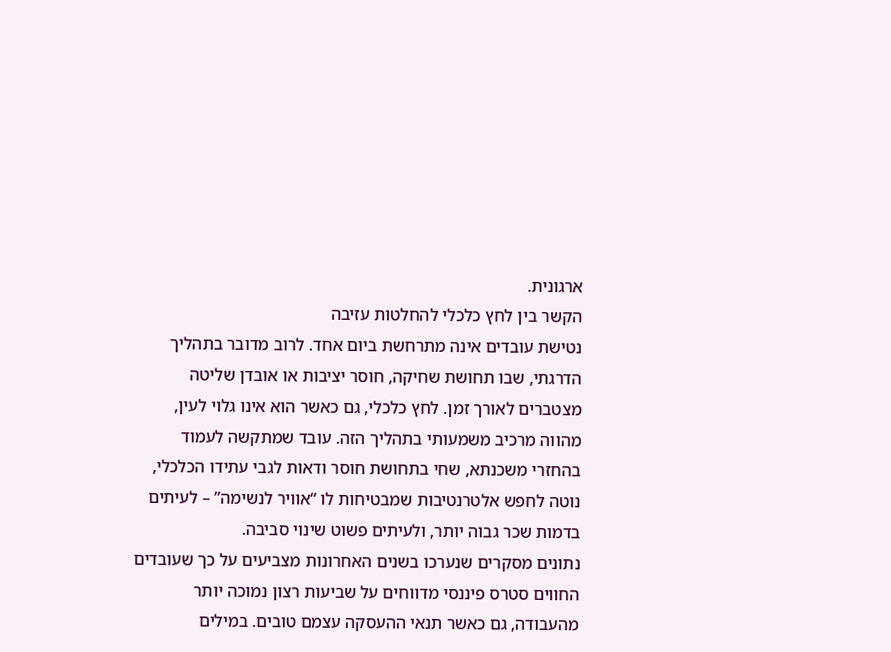ארגונית.
הקשר בין לחץ כלכלי להחלטות עזיבה
נטישת עובדים אינה מתרחשת ביום אחד. לרוב מדובר בתהליך הדרגתי, שבו תחושת שחיקה, חוסר יציבות או אובדן שליטה מצטברים לאורך זמן. לחץ כלכלי, גם כאשר הוא אינו גלוי לעין, מהווה מרכיב משמעותי בתהליך הזה. עובד שמתקשה לעמוד בהחזרי משכנתא, שחי בתחושת חוסר ודאות לגבי עתידו הכלכלי, נוטה לחפש אלטרנטיבות שמבטיחות לו “אוויר לנשימה” – לעיתים בדמות שכר גבוה יותר, ולעיתים פשוט שינוי סביבה.
נתונים מסקרים שנערכו בשנים האחרונות מצביעים על כך שעובדים החווים סטרס פיננסי מדווחים על שביעות רצון נמוכה יותר מהעבודה, גם כאשר תנאי ההעסקה עצמם טובים. במילים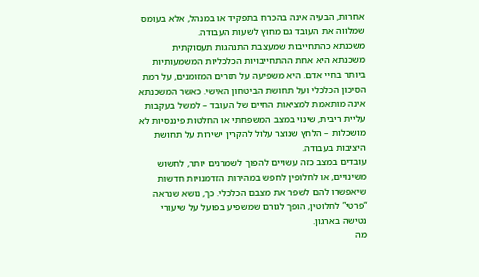אחרות, הבעיה אינה בהכרח בתפקיד או במנהל, אלא בעומס שמלווה את העובד גם מחוץ לשעות העבודה.
משכנתא כהתחייבות שמעצבת התנהגות תעסוקתית
משכנתא היא אחת ההתחייבויות הכלכליות המשמעותיות ביותר בחיי אדם. היא משפיעה על תזרים המזומנים, על רמת הסיכון הכלכלי ועל תחושת הביטחון האישי. כאשר המשכנתא אינה מותאמת למציאות החיים של העובד – למשל בעקבות עליית ריבית, שינוי במצב המשפחתי או החלטות פיננסיות לא מושכלות – הלחץ שנוצר עלול להקרין ישירות על תחושת היציבות בעבודה.
עובדים במצב כזה עשויים להפוך לשמרנים יותר, לחשוש משינויים, או לחלופין לחפש במהירות הזדמנויות חדשות שיאפשרו להם לשפר את מצבם הכלכלי. כך, נושא שנראה “פרטי” לחלוטין, הופך לגורם שמשפיע בפועל על שיעורי נטישה בארגון.
מה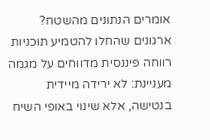אומרים הנתונים מהשטח?
ארגונים שהחלו להטמיע תוכניות רווחה פיננסית מדווחים על מגמה מעניינת: לא ירידה מיידית בנטישה, אלא שינוי באופי השיח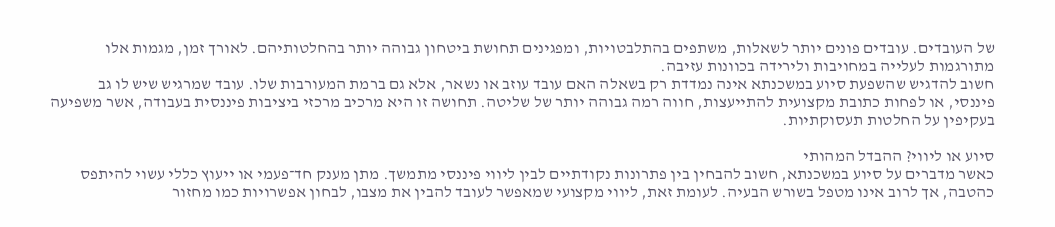של העובדים. עובדים פונים יותר לשאלות, משתפים בהתלבטויות, ומפגינים תחושת ביטחון גבוהה יותר בהחלטותיהם. לאורך זמן, מגמות אלו מתורגמות לעלייה במחויבות ולירידה בכוונות עזיבה.
חשוב להדגיש שהשפעת סיוע במשכנתא אינה נמדדת רק בשאלה האם עובד עוזב או נשאר, אלא גם ברמת המעורבות שלו. עובד שמרגיש שיש לו גב פיננסי, או לפחות כתובת מקצועית להתייעצות, חווה רמה גבוהה יותר של שליטה. תחושה זו היא מרכיב מרכזי ביציבות פיננסית בעבודה, אשר משפיעה בעקיפין על החלטות תעסוקתיות.

סיוע או ליווי? ההבדל המהותי
כאשר מדברים על סיוע במשכנתא, חשוב להבחין בין פתרונות נקודתיים לבין ליווי פיננסי מתמשך. מתן מענק חד־פעמי או ייעוץ כללי עשוי להיתפס כהטבה, אך לרוב אינו מטפל בשורש הבעיה. לעומת זאת, ליווי מקצועי שמאפשר לעובד להבין את מצבו, לבחון אפשרויות כמו מחזור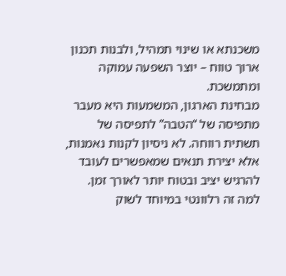משכנתא או שינוי תמהיל, ולבנות תכנון ארוך טווח – יוצר השפעה עמוקה ומתמשכת.
מבחינת הארגון, המשמעות היא מעבר מתפיסה של “הטבה” לתפיסה של תשתית רווחה. לא ניסיון לקנות נאמנות, אלא יצירת תנאים שמאפשרים לעובד להרגיש יציב ובטוח יותר לאורך זמן.
למה זה רלוונטי במיוחד לשוק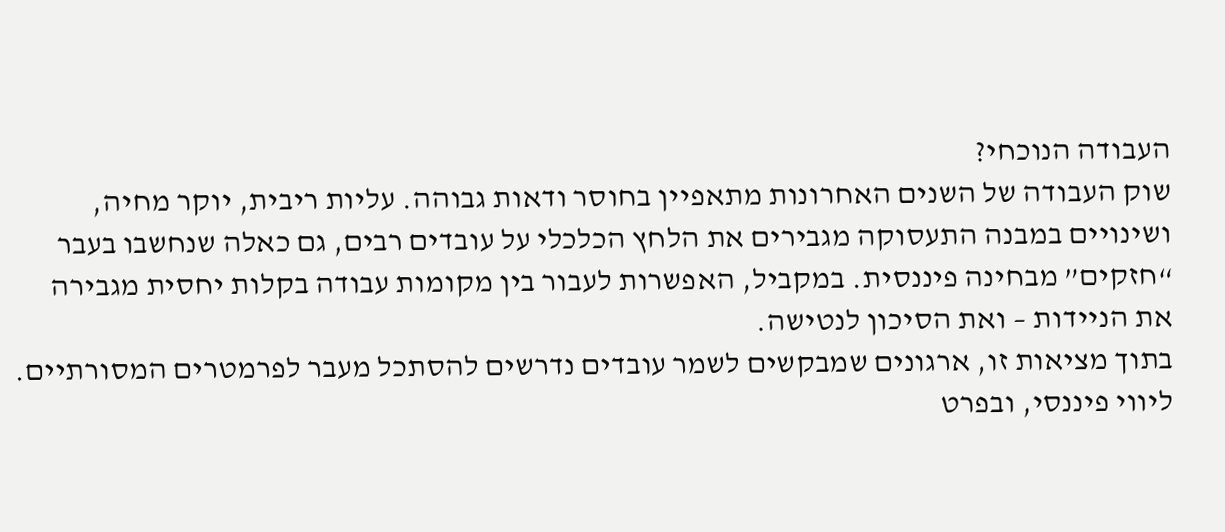העבודה הנוכחי?
שוק העבודה של השנים האחרונות מתאפיין בחוסר ודאות גבוהה. עליות ריבית, יוקר מחיה, ושינויים במבנה התעסוקה מגבירים את הלחץ הכלכלי על עובדים רבים, גם כאלה שנחשבו בעבר “חזקים” מבחינה פיננסית. במקביל, האפשרות לעבור בין מקומות עבודה בקלות יחסית מגבירה את הניידות – ואת הסיכון לנטישה.
בתוך מציאות זו, ארגונים שמבקשים לשמר עובדים נדרשים להסתכל מעבר לפרמטרים המסורתיים. ליווי פיננסי, ובפרט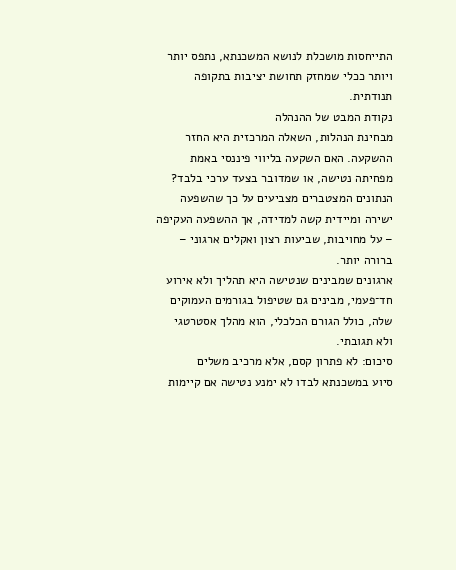התייחסות מושכלת לנושא המשכנתא, נתפס יותר ויותר ככלי שמחזק תחושת יציבות בתקופה תנודתית.
נקודת המבט של ההנהלה
מבחינת הנהלות, השאלה המרכזית היא החזר ההשקעה. האם השקעה בליווי פיננסי באמת מפחיתה נטישה, או שמדובר בצעד ערכי בלבד? הנתונים המצטברים מצביעים על כך שהשפעה ישירה ומיידית קשה למדידה, אך ההשפעה העקיפה – על מחויבות, שביעות רצון ואקלים ארגוני – ברורה יותר.
ארגונים שמבינים שנטישה היא תהליך ולא אירוע חד־פעמי, מבינים גם שטיפול בגורמים העמוקים שלה, כולל הגורם הכלכלי, הוא מהלך אסטרטגי ולא תגובתי.
סיכום: לא פתרון קסם, אלא מרכיב משלים
סיוע במשכנתא לבדו לא ימנע נטישה אם קיימות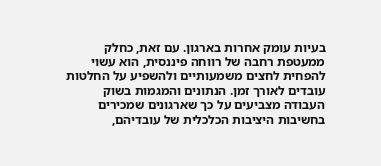בעיות עומק אחרות בארגון. עם זאת, כחלק ממעטפת רחבה של רווחה פיננסית, הוא עשוי להפחית לחצים משמעותיים ולהשפיע על החלטות עובדים לאורך זמן. הנתונים והמגמות בשוק העבודה מצביעים על כך שארגונים שמכירים בחשיבות היציבות הכלכלית של עובדיהם,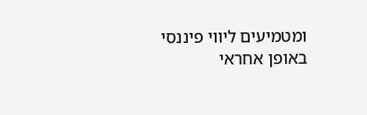ומטמיעים ליווי פיננסי באופן אחראי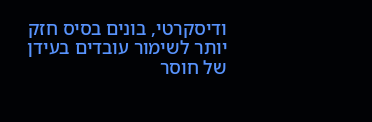ודיסקרטי, בונים בסיס חזק יותר לשימור עובדים בעידן של חוסר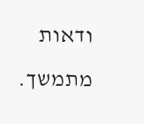ודאות מתמשך.